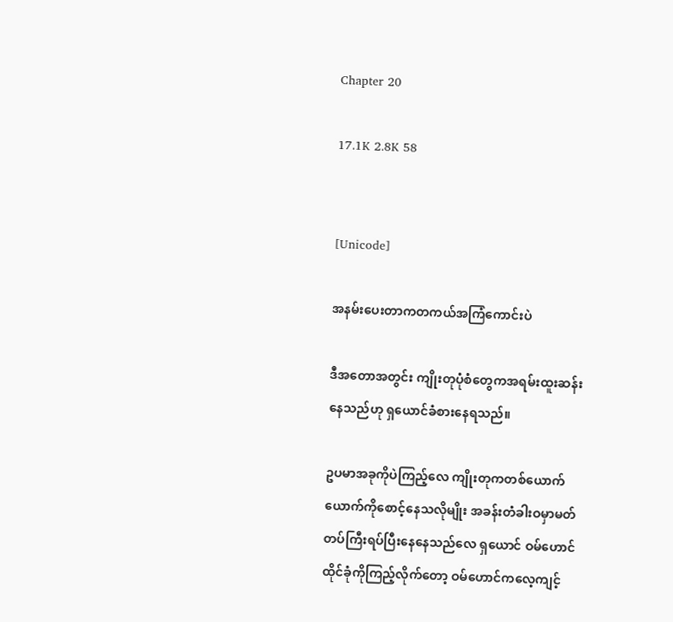Chapter 20

17.1K 2.8K 58


[Unicode]

အနမ်းပေးတာကတကယ်အကြံကောင်းပဲ

ဒီအတောအတွင်း ကျိုးတုပုံစံတွေကအရမ်းထူးဆန်းနေသည်ဟု ရှယောင်ခံစားနေရသည်။

ဥပမာအခုကိုပဲကြည့်လေ ကျိုးတုကတစ်ယောက်ယောက်ကိုစောင့်နေသလိုမျိုး အခန်းတံခါးဝမှာမတ်တပ်ကြီးရပ်ပြီးနေနေသည်လေ ရှယောင် ဝမ်ဟောင်ထိုင်ခုံကိုကြည့်လိုက်တော့ ဝမ်ဟောင်ကလေ့ကျင့်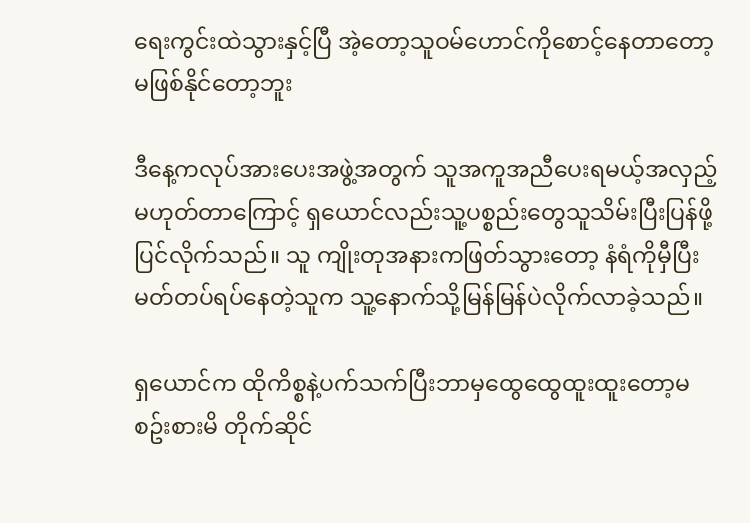ရေးကွင်းထဲသွားနှင့်ပြီ အဲ့တော့သူဝမ်ဟောင်ကိုစောင့်နေတာတော့မဖြစ်နိုင်တော့ဘူး

ဒီနေ့ကလုပ်အားပေးအဖွဲ့အတွက် သူအကူအညီပေးရမယ့်အလှည့်မဟုတ်တာကြောင့် ရှယောင်လည်းသူ့ပစ္စည်းတွေသူသိမ်းပြီးပြန်ဖို့ပြင်လိုက်သည်။ သူ ကျိုးတုအနားကဖြတ်သွားတော့ နံရံကိုမှီပြီးမတ်တပ်ရပ်နေတဲ့သူက သူ့နောက်သို့မြန်မြန်ပဲလိုက်လာခဲ့သည်။

ရှယောင်က ထိုကိစ္စနဲ့ပက်သက်ပြီးဘာမှထွေထွေထူးထူးတော့မစဥ်းစားမိ တိုက်ဆိုင်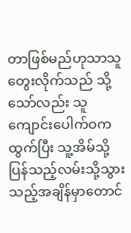တာဖြစ်မည်ဟုသာသူတွေးလိုက်သည် သို့သော်လည်း သူကျောင်းပေါက်ဝကထွက်ပြီး သူ့အိမ်သို့ပြန်သည့်လမ်းသို့သွားသည့်အချိန်မှာတောင်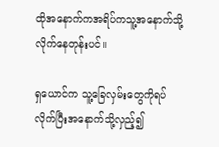ထိုအနောက်ကအရိပ်ကသူ့အနောက်သို့လိုက်နေတုန်းပင်။

ရှယောင်က သူ့ခြေလှမ်းတွေကိုရပ်လိုက်ပြီးအနောက်သို့လှည့်၍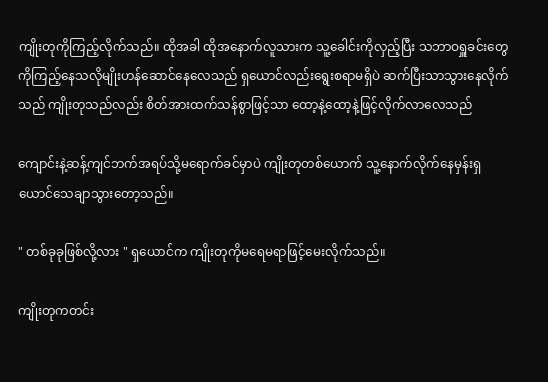ကျိုးတုကိုကြည့်လိုက်သည်။ ထိုအခါ ထိုအနောက်လူသားက သူ့ခေါင်းကိုလှည့်ပြီး သဘာဝရှူခင်းတွေကိုကြည့်နေသလိုမျိုးဟန်ဆောင်နေလေသည် ရှယောင်လည်းရွေးစရာမရှိပဲ ဆက်ပြီးသာသွားနေလိုက်သည် ကျိုးတုသည်လည်း စိတ်အားထက်သန်စွာဖြင့်သာ ထော့နဲ့ထော့နဲ့ဖြင့်လိုက်လာလေသည်

ကျောင်းနဲ့ဆန့်ကျင်ဘက်အရပ်သို့မရောက်ခင်မှာပဲ ကျိုးတုတစ်ယောက် သူ့နောက်လိုက်နေမှန်းရှယောင်သေချာသွားတော့သည်။

" တစ်ခုခုဖြစ်လို့လား " ရှယောင်က ကျိုးတုကိုမရေမရာဖြင့်မေးလိုက်သည်။

ကျိုးတုကတင်း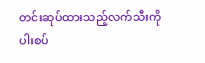တင်းဆုပ်ထားသည့်လက်သီးကို ပါးစပ်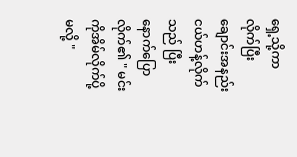ရှေ့သို့ကာလိုက်ပြီးချောင်းအနည်းငယ်ဟန့်လိုက်သည် ပြီးနောက်ပြောလိုက်၏ " မင်းကိုအိမ်လိုက်ပို့မလို့ "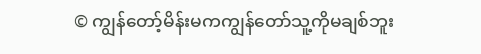© ကျွန်တော့်မိန်းမကကျွန်တော်သူ့ကိုမချစ်ဘူး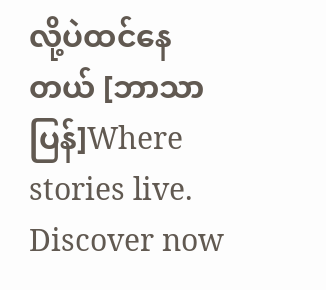လို့ပဲထင်နေတယ် [ဘာသာပြန်]Where stories live. Discover now